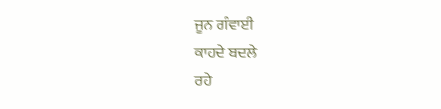ਜੂਨ ਗੰਵਾਈ
ਕਾਹਦੇ ਬਦਲੇ
ਰਹੇ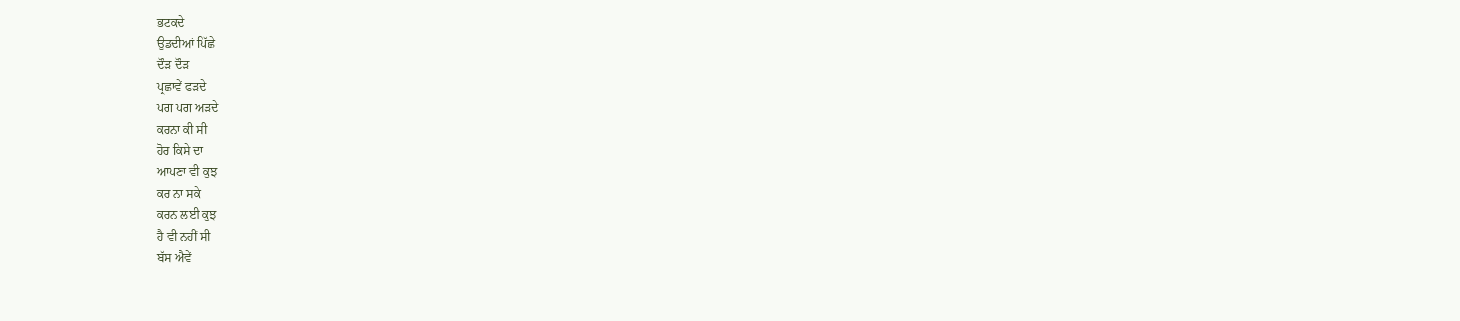ਭਟਕਦੇ
ਉਡਦੀਆਂ ਪਿੱਛੇ
ਦੌੜ ਦੌੜ
ਪ੍ਰਛਾਵੇਂ ਫੜਦੇ
ਪਗ ਪਗ ਅੜਦੇ
ਕਰਨਾ ਕੀ ਸੀ
ਹੋਰ ਕਿਸੇ ਦਾ
ਆਪਣਾ ਵੀ ਕੁਝ
ਕਰ ਨਾ ਸਕੇ
ਕਰਨ ਲਈ ਕੁਝ
ਹੈ ਵੀ ਨਹੀਂ ਸੀ
ਬੱਸ ਐਵੇਂ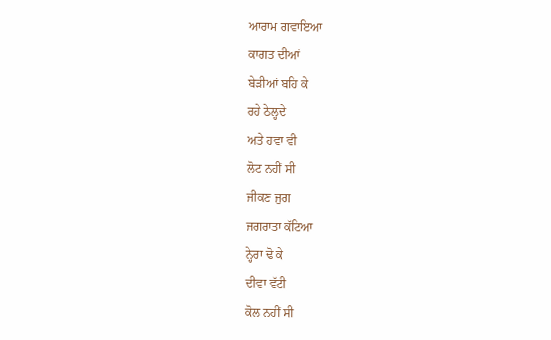ਆਰਾਮ ਗਵਾਇਆ
ਕਾਗਤ ਦੀਆਂ
ਬੇੜੀਆਂ ਬਹਿ ਕੇ
ਰਹੇ ਠੇਲ੍ਹਦੇ
ਅਤੇ ਹਵਾ ਵੀ
ਲੋਟ ਨਹੀਂ ਸੀ
ਜੀਕਣ ਜੁਗ
ਜਗਰਾਤਾ ਕੱਟਿਆ
ਨ੍ਹੇਰਾ ਢੋ ਕੇ
ਦੀਵਾ ਵੱਟੀ
ਕੋਲ ਨਹੀਂ ਸੀ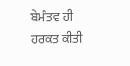ਬੇਮੰਤਵ ਹੀ
ਹਰਕਤ ਕੀਤੀ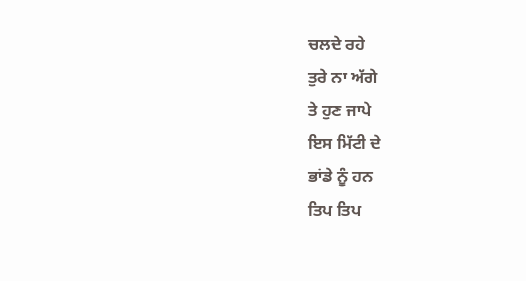ਚਲਦੇ ਰਹੇ
ਤੁਰੇ ਨਾ ਅੱਗੇ
ਤੇ ਹੁਣ ਜਾਪੇ
ਇਸ ਮਿੱਟੀ ਦੇ
ਭਾਂਡੇ ਨੂੰ ਹਨ
ਤਿਪ ਤਿਪ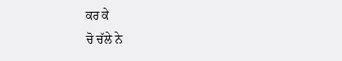ਕਰ ਕੇ
ਚੋ ਚੱਲੇ ਨੇ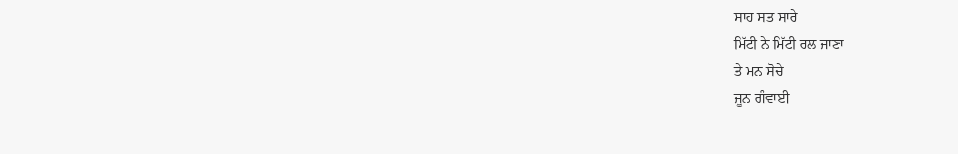ਸਾਹ ਸਤ ਸਾਰੇ
ਮਿੱਟੀ ਨੇ ਮਿੱਟੀ ਰਲ ਜਾਣਾ
ਤੇ ਮਨ ਸੋਚੇ
ਜੂਨ ਗੰਵਾਈ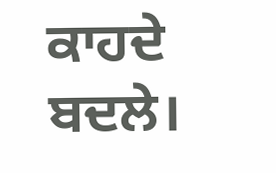ਕਾਹਦੇ ਬਦਲੇ।